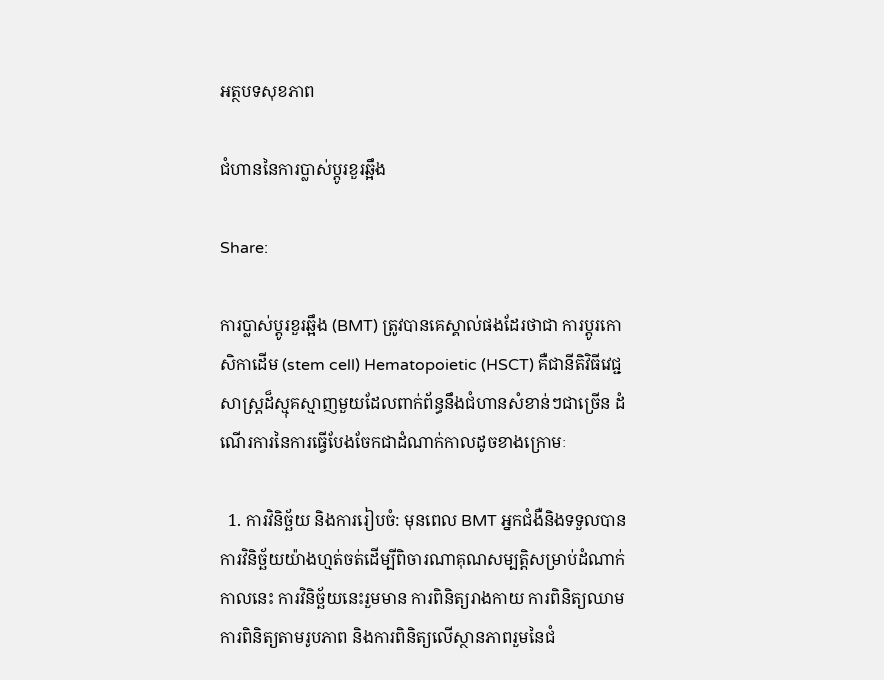អត្ថបទសុខភាព

ជំហាននៃការប្លាស់ប្តូរខួរឆ្អឹង

Share:

ការប្លាស់ប្តូរខួរឆ្អឹង (BMT) ត្រូវបានគេស្គាល់ផងដែរថាជា ការប្តូរកោសិកាដើម (stem cell) Hematopoietic (HSCT) គឺជានីតិវិធីវេជ្ជសាស្រ្តដ៏ស្មុគស្មាញមួយដែលពាក់ព័ន្ធនឹងជំហានសំខាន់ៗជាច្រើន ដំណើរការនៃការធ្វើបែងចែកជាដំណាក់កាលដូចខាងក្រោមៈ

  1. ការវិនិច្ឆ័យ និងការរៀបចំ: មុនពេល BMT អ្នកជំងឺនិងទទួលបានការវិនិច្ឆ័យយ៉ាងហ្មត់ចត់ដើម្បីពិចារណាគុណសម្បត្តិសម្រាប់ដំណាក់កាលនេះ ការវិនិច្ឆ័យនេះរួមមាន ការពិនិត្យរាងកាយ ការពិនិត្យឈាម ការពិនិត្យតាមរូបភាព និងការពិនិត្យលើស្ថានភាពរួមនៃជំ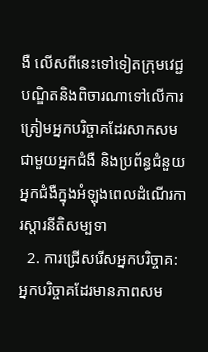ងឺ លើសពីនេះទៅទៀតក្រុមវេជ្ជបណ្ឌិតនិងពិចារណាទៅលើការត្រៀមអ្នកបរិច្ចាគដែរសាកសមជាមួយអ្នកជំងឺ និងប្រព័ន្ធជំនួយអ្នកជំងឺក្នុងអំឡុងពេលដំណើរការស្តារនីតិសម្បទា
  2. ការជ្រើសរើសអ្នកបរិច្ចាគ: អ្នកបរិច្ចាគដែរមានភាពសម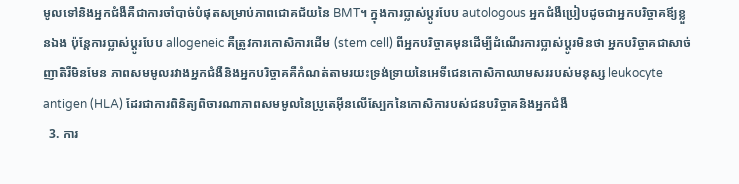មូលទៅនិងអ្នកជំងឺគឺជាការចាំបាច់បំផុតសម្រាប់ភាពជោគជ័យនៃ BMT។ ក្នុងការប្លាស់ប្តូរបែប autologous អ្នកជំងឺប្រៀបដូចជាអ្នកបរិច្ចាគឪ្យខ្លួនឯង ប៉ុន្តែការប្លាស់ប្តូរបែប allogeneic គឺត្រូវការកោសិការដើម (stem cell) ពីអ្នកបរិច្ចាគមុនដើម្បីដំណើរការប្លាស់ប្តូរមិនថា អ្នកបរិច្ចាគជាសាច់ញាតិរឺមិនមែន ភាពសមមូលរវាងអ្នកជំងឺនិងអ្នកបរិច្ចាគគឺកំណត់តាមរយះទ្រង់ទ្រាយនៃអេទីជេនកោសិកាឈាមសររបស់មនុស្ស leukocyte antigen (HLA) ដែរជាការពិនិត្យពិចារណាភាពសមមូលនៃប្រូតេអ៊ីនលើស្បែកនៃកោសិការបស់ជនបរិច្ចាគនិងអ្នកជំងឺ
  3. ការ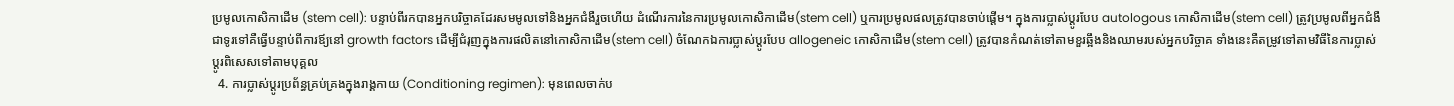ប្រមូលកោសិកាដើម (stem cell): បន្ទាប់ពីរកបានអ្នកបរិច្ចាគដែរសមមូលទៅនិងអ្នកជំងឺរួចហើយ ដំណើរការនៃការប្រមូលកោសិកាដើម(stem cell) ឬការប្រមូលផលត្រូវបានចាប់ផ្តើម។ ក្នុងការប្លាស់ប្តូរបែប autologous កោសិកាដើម(stem cell) ត្រូវប្រមូលពីអ្នកជំងឺ ជាទូរទៅគឺធ្វើបន្ទាប់ពីការឪ្យនៅ growth factors ដើម្បីជំរុញក្នុងការផលិតនៅកោសិកាដើម(stem cell) ចំណែកឯការប្លាស់ប្តូរបែប allogeneic កោសិកាដើម(stem cell) ត្រូវបានកំណត់ទៅតាមខួរឆ្អឹងនិងឈាមរបស់អ្នកបរិច្ចាគ ទាំងនេះគឺតម្រូវទៅតាមវិធីនៃការប្លាស់ប្តូរពិសេសទៅតាមបុគ្គល
  4. ការប្លាស់ប្តូរប្រព័ន្ធគ្រប់គ្រងក្នុងរាង្គកាយ (Conditioning regimen): មុនពេលចាក់ប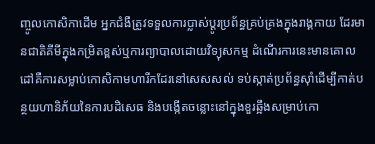ញ្ចូលកោសិកាដើម អ្នកជំងឺត្រូវទទួលការប្លាស់ប្តូរប្រព័ន្ធគ្រប់គ្រងក្នុងរាង្គកាយ ដែរមានជាតិគីមីក្នុងកម្រិតខ្ពស់ឬការព្យាបាលដោយវិទ្យុសកម្ម ដំណើរការនេះមានគោលដៅគឺការសម្លាប់កោសិកាមហារីកដែរនៅសេសសល់ ទប់ស្កាត់ប្រព័ន្ធស៊ាំដើម្បីកាត់បន្ថយហានិភ័យនៃការបដិសេធ និងបង្កើតចន្លោះនៅក្នុងខួរឆ្អឹងសម្រាប់កោ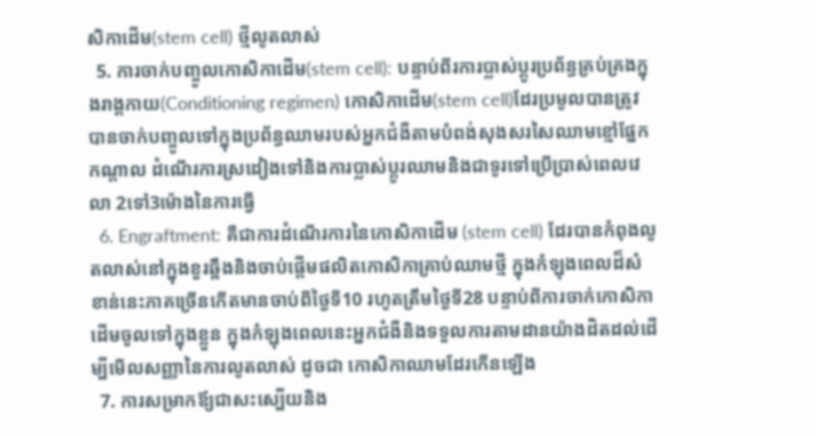សិកាដើម(stem cell) ថ្មីលូតលាស់
  5. ការចាក់បញ្ចូលកោសិកាដើម(stem cell): បន្ទាប់ពីរការប្លាស់ប្តូរប្រព័ន្ធគ្រប់គ្រងក្នុងរាង្គកាយ(Conditioning regimen) កោសិកាដើម(stem cell)ដែរប្រមូលបានត្រូវបានចាក់បញ្ចូលទៅក្នុងប្រព័ន្ធឈាមរបស់អ្នកជំងឺតាមបំពង់សុងសរសៃឈាមខ្មៅផ្នែកកណ្តាល ដំណើរការស្រដៀងទៅនិងការប្លាស់ប្តូរឈាមនិងជាទូរទៅប្រើប្រាស់ពេលវេលា 2ទៅ3ម៉ោងនៃការធ្វើ
  6. Engraftment: គឺជាការដំណើរការនៃកោសិកាដើម (stem cell) ដែរបានកំពុងលូតលាស់នៅក្នុងខួរឆ្អឹងនិងចាប់ផ្តើមផលិតកោសិកាគ្រាប់ឈាមថ្មី ក្នុងកំឡុងពេលដ៏សំខាន់នេះភាគច្រើនកើតមានចាប់ពីថ្ងៃទី10 រហូតត្រឹមថ្ងៃទី28 បន្ទាប់ពីការចាក់កោសិកាដើមចូលទៅក្នុងខ្លួន ក្នុងកំឡុងពេលនេះអ្នកជំងឺនិងទទួលការតាមដានយ៉ាងដិតដល់ដើម្បីមើលសញ្ញានៃការលូតលាស់ ដូចជា កោសិកាឈាមដែរកើនឡើង
  7. ការសម្រាកឪ្យជាសះស្បើយនិង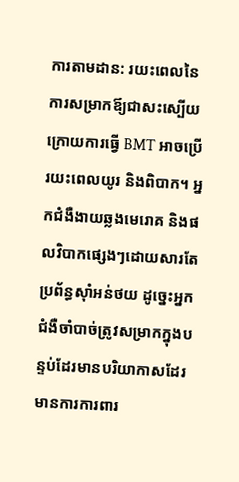ការតាមដាន: រយះពេលនៃការសម្រាកឪ្យជាសះស្បើយក្រោយការធ្វើ BMT អាចប្រើរយះពេលយូរ និងពិបាក។ អ្នកជំងឺងាយឆ្លងមេរោគ និងផលវិបាកផ្សេងៗដោយសារតែប្រព័ន្ធស៊ាំអន់ថយ ដូច្នេះអ្នកជំងឺចាំបាច់ត្រូវសម្រាកក្នុងបន្ទប់ដែរមានបរិយាកាសដែរមានការការពារ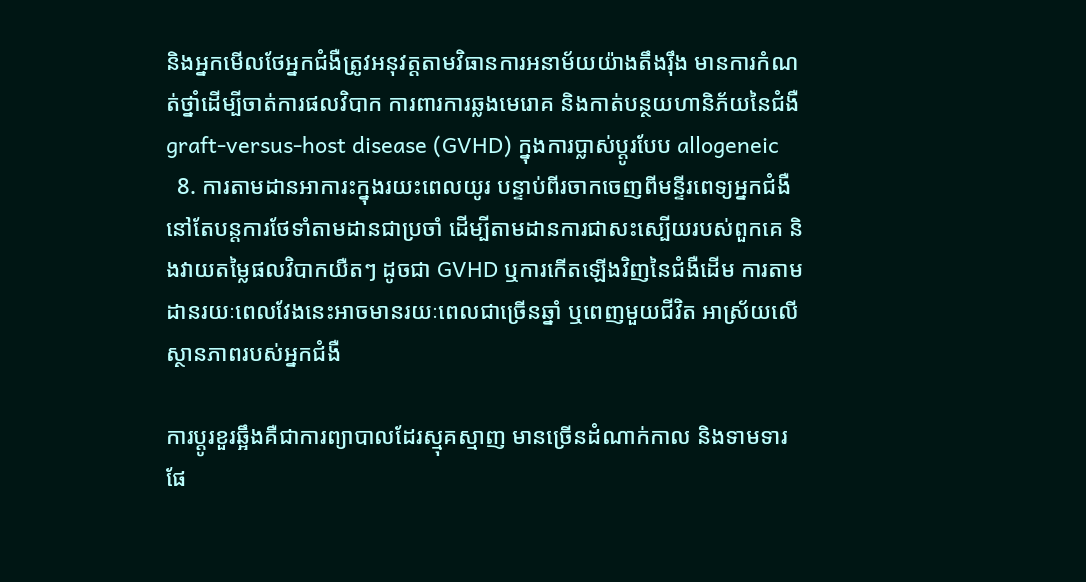និងអ្នកមើលថែអ្នកជំងឺត្រូវអនុវត្តតាមវិធានការអនាម័យយ៉ាងតឹងរ៉ឹង មានការកំណត់ថ្នាំដើម្បីចាត់ការផលវិបាក ការពារការឆ្លងមេរោគ និងកាត់បន្ថយហានិភ័យនៃជំងឺ graft-versus-host disease (GVHD) ក្នុងការប្លាស់ប្តូរបែប allogeneic
  8. ការតាមដានអាការះក្នុងរយះពេលយូរ បន្ទាប់ពីរចាកចេញពីមន្ទីរពេទ្យអ្នកជំងឺនៅតែបន្តការថែទាំតាមដានជាប្រចាំ ដើម្បីតាមដានការជាសះស្បើយរបស់ពួកគេ និងវាយតម្លៃផលវិបាកយឺតៗ ដូចជា GVHD ឬការកើតឡើងវិញនៃជំងឺដើម ការតាមដានរយៈពេលវែងនេះអាចមានរយៈពេលជាច្រើនឆ្នាំ ឬពេញមួយជីវិត អាស្រ័យលើស្ថានភាពរបស់អ្នកជំងឺ

ការប្តូរខួរឆ្អឹងគឺជាការព្យាបាលដែរស្មុគស្មាញ មានច្រើនដំណាក់កាល និងទាមទារផែ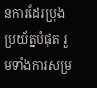នការដែរប្រុងប្រយ័ត្នបំផុត រួមទាំងការសម្រ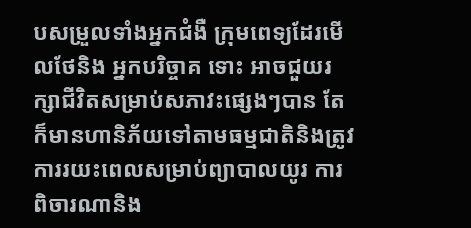បសម្រួលទាំងអ្នកជំងឺ ក្រុមពេទ្យដែរមើលថែនិង អ្នកបរិច្ចាគ ទោះ អាចជួយរក្សាជីវិតសម្រាប់សភាវះផ្សេងៗបាន តែក៏មានហានិភ័យទៅតាមធម្មជាតិនិងត្រូវការរយះពេលសម្រាប់ព្យាបាលយូរ ការពិចារណានិង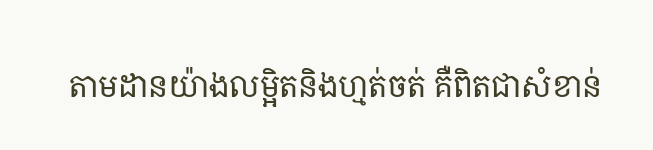តាមដានយ៉ាងលម្អិតនិងហ្មត់ចត់ គឺពិតជាសំខាន់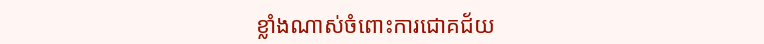ខ្លាំងណាស់ចំពោះការជោគជ័យ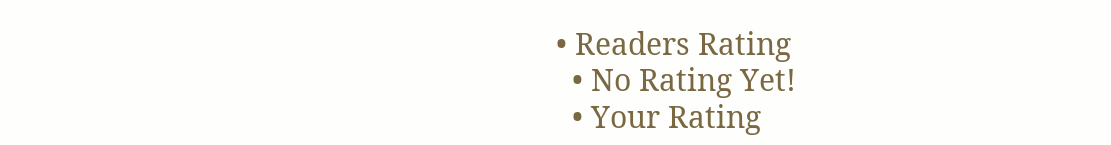• Readers Rating
  • No Rating Yet!
  • Your Rating